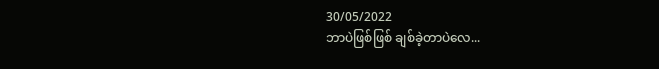30/05/2022
ဘာပဲဖြစ်ဖြစ် ချစ်ခဲ့တာပဲလေ...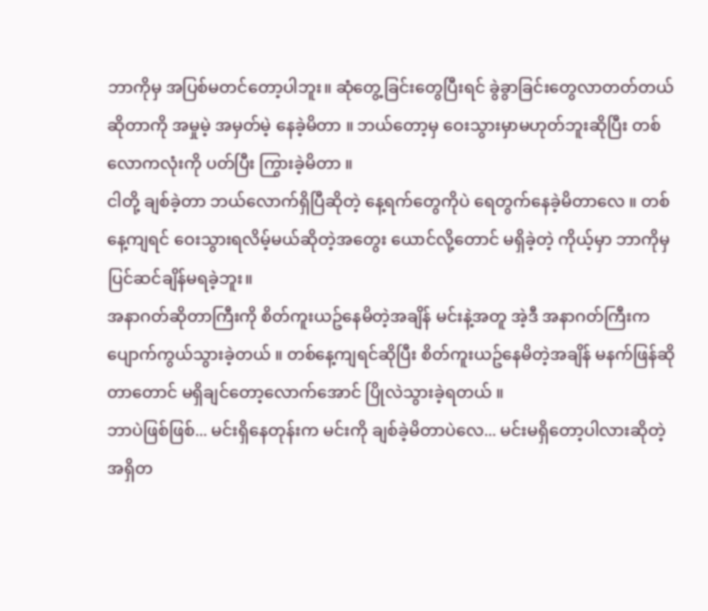ဘာကိုမှ အပြစ်မတင်တော့ပါဘူး။ ဆုံတွေ့ခြင်းတွေပြီးရင် ခွဲခွာခြင်းတွေလာတတ်တယ်ဆိုတာကို အမှုမဲ့ အမှတ်မဲ့ နေခဲ့မိတာ ။ ဘယ်တော့မှ ဝေးသွားမှာမဟုတ်ဘူးဆိုပြီး တစ်လောကလုံးကို ပတ်ပြီး ကြွားခဲ့မိတာ ။
ငါတို့ ချစ်ခဲ့တာ ဘယ်လောက်ရှိပြီဆိုတဲ့ နေ့ရက်တွေကိုပဲ ရေတွက်နေခဲ့မိတာလေ ။ တစ်နေ့ကျရင် ဝေးသွားရလိမ့်မယ်ဆိုတဲ့အတွေး ယောင်လို့တောင် မရှိခဲ့တဲ့ ကိုယ့်မှာ ဘာကိုမှ ပြင်ဆင်ချိန်မရခဲ့ဘူး။
အနာဂတ်ဆိုတာကြီးကို စိတ်ကူးယဥ်နေမိတဲ့အချိန် မင်းနဲ့အတူ အဲ့ဒီ အနာဂတ်ကြီးက ပျောက်ကွယ်သွားခဲ့တယ် ။ တစ်နေ့ကျရင်ဆိုပြီး စိတ်ကူးယဥ်နေမိတဲ့အချိန် မနက်ဖြန်ဆိုတာတောင် မရှိချင်တော့လောက်အောင် ပြိုလဲသွားခဲ့ရတယ် ။
ဘာပဲဖြစ်ဖြစ်... မင်းရှိနေတုန်းက မင်းကို ချစ်ခဲ့မိတာပဲလေ... မင်းမရှိတော့ပါလားဆိုတဲ့ အရှိတ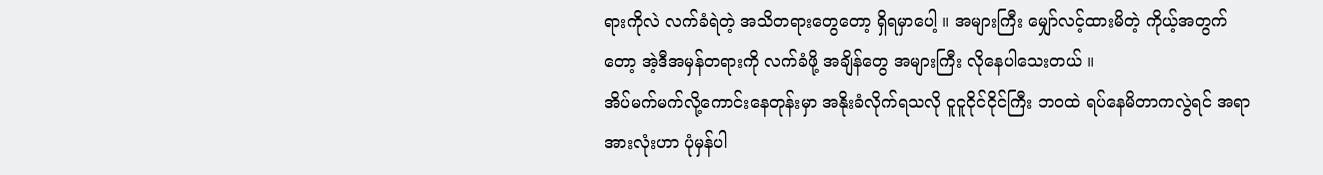ရားကိုလဲ လက်ခံရဲတဲ့ အသိတရားတွေတော့ ရှိရမှာပေါ့ ။ အများကြီး မျှော်လင့်ထားမိတဲ့ ကိုယ့်အတွက်တော့ အဲ့ဒီအမှန်တရားကို လက်ခံဖို့ အချိန်တွေ အများကြီး လိုနေပါသေးတယ် ။
အိပ်မက်မက်လို့ကောင်းနေတုန်းမှာ အနိုးခံလိုက်ရသလို ငူငူငိုင်ငိုင်ကြီး ဘဝထဲ ရပ်နေမိတာကလွဲရင် အရာအားလုံးဟာ ပုံမှန်ပါ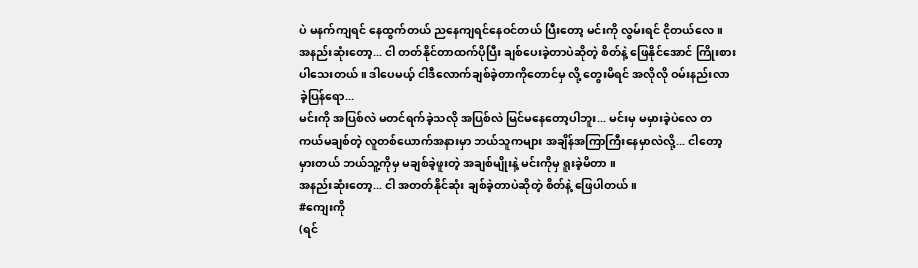ပဲ မနက်ကျရင် နေထွက်တယ် ညနေကျရင်နေဝင်တယ် ပြီးတော့ မင်းကို လွမ်းရင် ငိုတယ်လေ ။
အနည်းဆုံးတော့... ငါ တတ်နိုင်တာထက်ပိုပြီး ချစ်ပေးခဲ့တာပဲဆိုတဲ့ စိတ်နဲ့ ဖြေနိုင်အောင် ကြိုးစားပါသေးတယ် ။ ဒါပေမယ့် ငါဒီလောက်ချစ်ခဲ့တာကိုတောင်မှ လို့ တွေးမိရင် အလိုလို ဝမ်းနည်းလာခဲ့ပြန်ရော...
မင်းကို အပြစ်လဲ မတင်ရက်ခဲ့သလို အပြစ်လဲ မြင်မနေတော့ပါဘူး... မင်းမှ မမှားခဲ့ပဲလေ တကယ်မချစ်တဲ့ လူတစ်ယောက်အနားမှာ ဘယ်သူကများ အချိန်အကြာကြီးနေမှာလဲလို့... ငါတော့ မှားတယ် ဘယ်သူ့ကိုမှ မချစ်ခဲ့ဖူးတဲ့ အချစ်မျိုးနဲ့ မင်းကိုမှ ရူးခဲ့မိတာ ။
အနည်းဆုံးတော့... ငါ အတတ်နိုင်ဆုံး ချစ်ခဲ့တာပဲဆိုတဲ့ စိတ်နဲ့ ဖြေပါတယ် ။
#ကျေးကို
(ရင်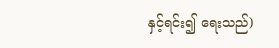နှင့်ရင်း၍ ရေးသည်)